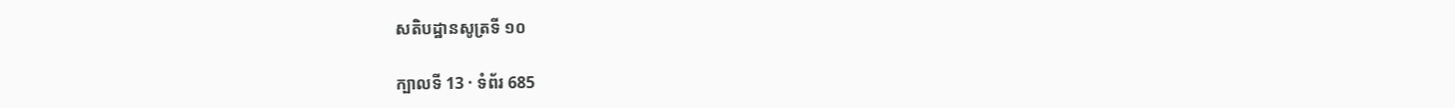សតិបដ្ឋានសូត្រទី ១០

ក្បាលទី 13 · ទំព័រ 685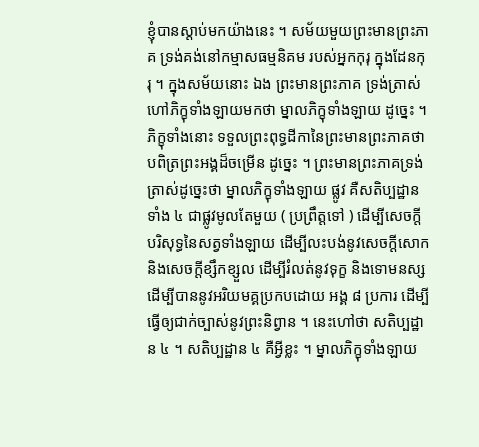ខ្ញុំបានស្តាប់មកយ៉ាងនេះ ។ សម័យមួយព្រះមានព្រះភាគ ទ្រង់គង់នៅកម្មាសធម្មនិគម របស់អ្នកកុរុ ក្នុងដែនកុរុ ។ ក្នុងសម័យនោះ ឯង ព្រះមានព្រះភាគ ទ្រង់ត្រាស់ហៅភិក្ខុទាំងឡាយមកថា ម្នាលភិក្ខុទាំងឡាយ ដូច្នេះ ។ ភិក្ខុទាំងនោះ ទទួលព្រះពុទ្ធដីកានៃព្រះមានព្រះភាគថា បពិត្រព្រះអង្គដ៏ចម្រើន ដូច្នេះ ។ ព្រះមានព្រះភាគទ្រង់ត្រាស់ដូច្នេះថា ម្នាលភិក្ខុទាំងឡាយ ផ្លូវ គឺសតិប្បដ្ឋានទាំង ៤ ជាផ្លូវមូលតែមួយ ( ប្រព្រឹត្តទៅ ) ដើម្បីសេចក្តី បរិសុទ្ធនៃសត្វទាំងឡាយ ដើម្បីលះបង់នូវសេចក្តីសោក និងសេចក្តីខ្សឹកខ្សួល ដើម្បីរំលត់នូវទុក្ខ និងទោមនស្ស ដើម្បីបាននូវអរិយមគ្គប្រកបដោយ អង្គ ៨ ប្រការ ដើម្បីធ្វើឲ្យជាក់ច្បាស់នូវព្រះនិព្វាន ។ នេះហៅថា សតិប្បដ្ឋាន ៤ ។ សតិប្បដ្ឋាន ៤ គឺអ្វីខ្លះ ។ ម្នាលភិក្ខុទាំងឡាយ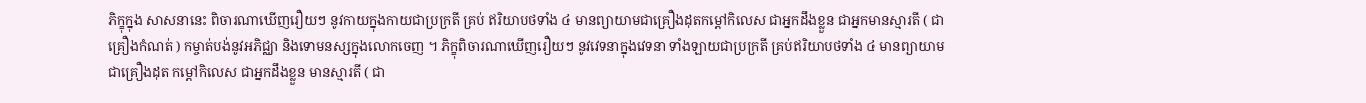ភិក្ខុក្នុង សាសនានេះ ពិចារណាឃើញរឿយៗ នូវកាយក្នុងកាយជាប្រក្រតី គ្រប់ ឥរិយាបថទាំង ៤ មានព្យាយាមជាគ្រឿងដុតកម្តៅកិលេស ជាអ្នកដឹងខ្លួន ជាអ្នកមានស្មារតី ( ជាគ្រឿងកំណត់ ) កម្ចាត់បង់នូវអភិជ្ឈា និងទោមនស្សក្នុងលោកចេញ ។ ភិក្ខុពិចារណាឃើញរឿយៗ នូវវេទនាក្នុងវេទនា ទាំងឡាយជាប្រក្រតី គ្រប់ឥរិយាបថទាំង ៤ មានព្យាយាមជាគ្រឿងដុត កម្តៅកិលេស ជាអ្នកដឹងខ្លួន មានស្មារតី ( ជា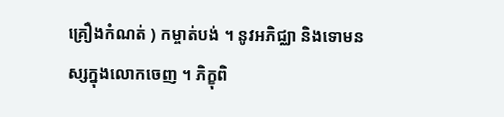គ្រឿងកំណត់ ) កម្ចាត់បង់ ។ នូវអភិជ្ឈា និងទោមនស្សក្នុងលោកចេញ ។ ភិក្ខុពិ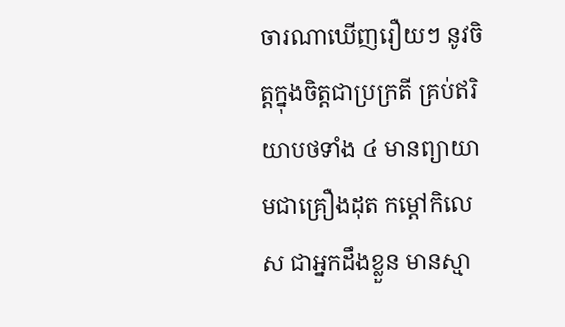ចារណាឃើញរឿយៗ នូវចិត្តក្នុងចិត្តជាប្រក្រតី គ្រប់ឥរិយាបថទាំង ៤ មានព្យាយាមជាគ្រឿងដុត កម្តៅកិលេស ជាអ្នកដឹងខ្លួន មានស្មា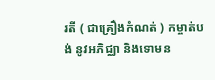រតី ( ជាគ្រឿងកំណត់ ) កម្ចាត់បង់ នូវអភិជ្ឈា និងទោមន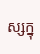ស្សក្នុ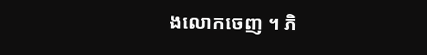ងលោកចេញ ។ ភិ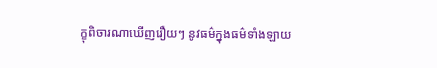ក្ខុពិចារណាឃើញរឿយៗ នូវធម៌ក្នុងធម៌ទាំងឡាយ